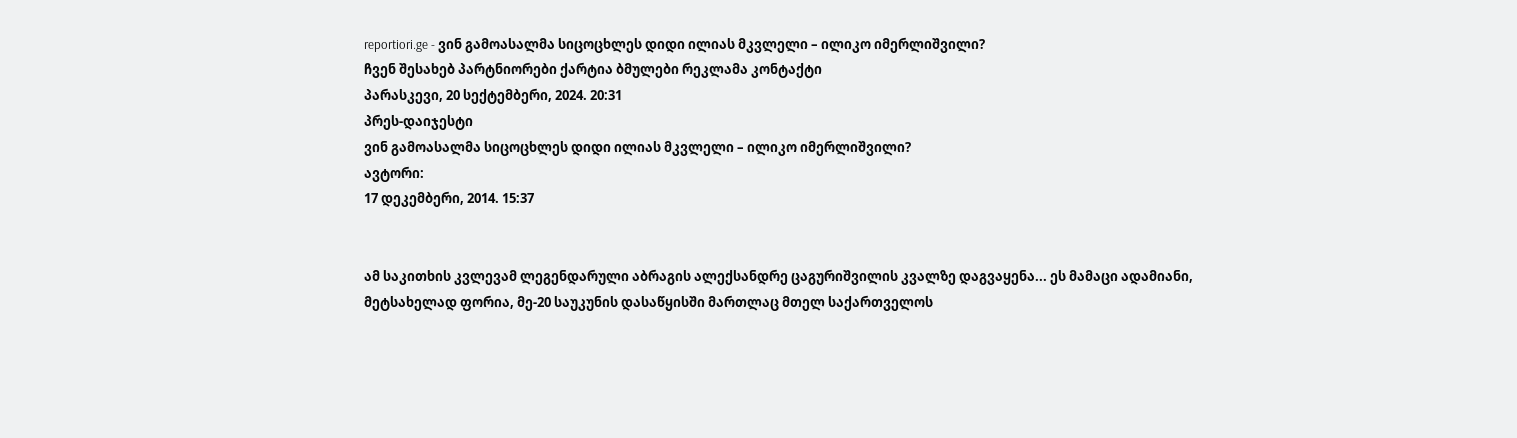reportiori.ge - ვინ გამოასალმა სიცოცხლეს დიდი ილიას მკვლელი – ილიკო იმერლიშვილი?
ჩვენ შესახებ პარტნიორები ქარტია ბმულები რეკლამა კონტაქტი
პარასკევი, 20 სექტემბერი, 2024. 20:31
პრეს-დაიჯესტი
ვინ გამოასალმა სიცოცხლეს დიდი ილიას მკვლელი – ილიკო იმერლიშვილი?
ავტორი:
17 დეკემბერი, 2014. 15:37


ამ საკითხის კვლევამ ლეგენდარული აბრაგის ალექსანდრე ცაგურიშვილის კვალზე დაგვაყენა... ეს მამაცი ადამიანი, მეტსახელად ფორია, მე-20 საუკუნის დასაწყისში მართლაც მთელ საქართველოს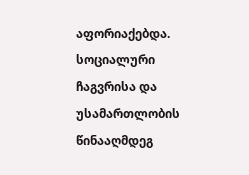აფორიაქებდა. სოციალური ჩაგვრისა და უსამართლობის წინააღმდეგ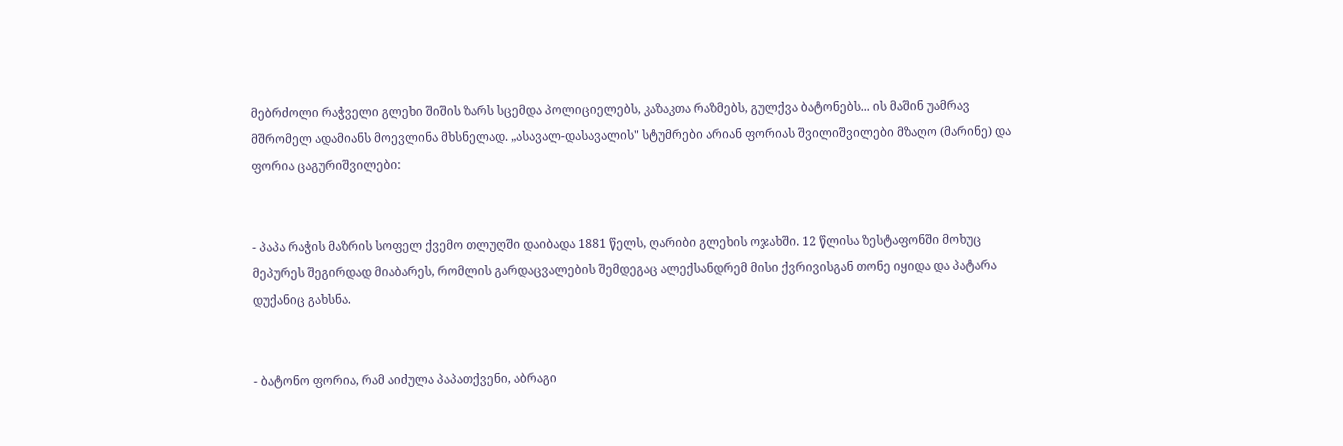მებრძოლი რაჭველი გლეხი შიშის ზარს სცემდა პოლიციელებს, კაზაკთა რაზმებს, გულქვა ბატონებს... ის მაშინ უამრავ მშრომელ ადამიანს მოევლინა მხსნელად. „ასავალ-დასავალის" სტუმრები არიან ფორიას შვილიშვილები მზაღო (მარინე) და ფორია ცაგურიშვილები:


- პაპა რაჭის მაზრის სოფელ ქვემო თლუღში დაიბადა 1881 წელს, ღარიბი გლეხის ოჯახში. 12 წლისა ზესტაფონში მოხუც მეპურეს შეგირდად მიაბარეს, რომლის გარდაცვალების შემდეგაც ალექსანდრემ მისი ქვრივისგან თონე იყიდა და პატარა დუქანიც გახსნა.


- ბატონო ფორია, რამ აიძულა პაპათქვენი, აბრაგი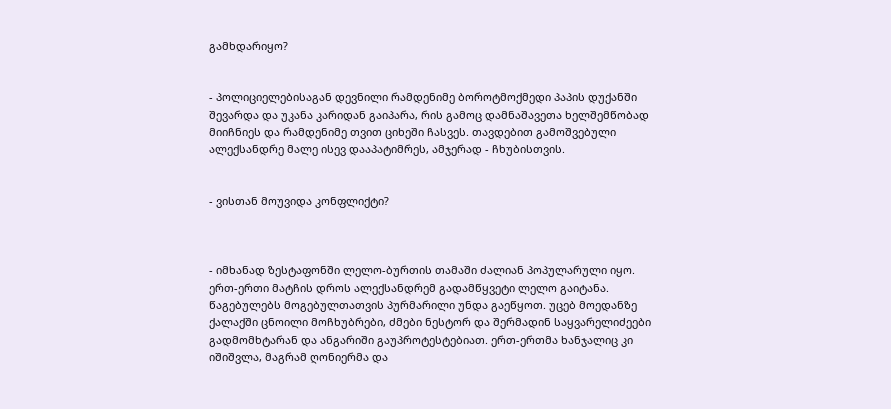გამხდარიყო?


- პოლიციელებისაგან დევნილი რამდენიმე ბოროტმოქმედი პაპის დუქანში შევარდა და უკანა კარიდან გაიპარა, რის გამოც დამნაშავეთა ხელშემწობად მიიჩნიეს და რამდენიმე თვით ციხეში ჩასვეს. თავდებით გამოშვებული ალექსანდრე მალე ისევ დააპატიმრეს, ამჯერად - ჩხუბისთვის.


- ვისთან მოუვიდა კონფლიქტი?



- იმხანად ზესტაფონში ლელო-ბურთის თამაში ძალიან პოპულარული იყო. ერთ-ერთი მატჩის დროს ალექსანდრემ გადამწყვეტი ლელო გაიტანა. წაგებულებს მოგებულთათვის პურმარილი უნდა გაეწყოთ. უცებ მოედანზე ქალაქში ცნოილი მოჩხუბრები, ძმები ნესტორ და შერმადინ საყვარელიძეები გადმომხტარან და ანგარიში გაუპროტესტებიათ. ერთ-ერთმა ხანჯალიც კი იშიშვლა, მაგრამ ღონიერმა და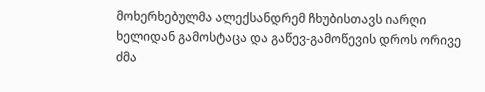მოხერხებულმა ალექსანდრემ ჩხუბისთავს იარღი ხელიდან გამოსტაცა და გაწევ-გამოწევის დროს ორივე ძმა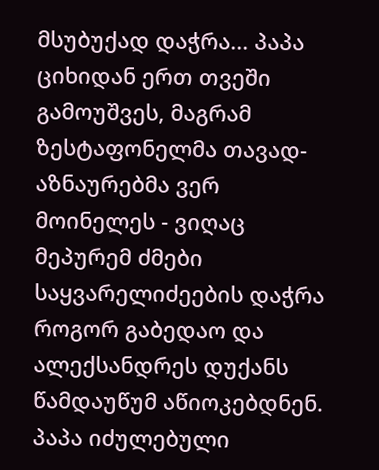მსუბუქად დაჭრა... პაპა ციხიდან ერთ თვეში გამოუშვეს, მაგრამ ზესტაფონელმა თავად-აზნაურებმა ვერ მოინელეს - ვიღაც მეპურემ ძმები საყვარელიძეების დაჭრა როგორ გაბედაო და ალექსანდრეს დუქანს წამდაუწუმ აწიოკებდნენ. პაპა იძულებული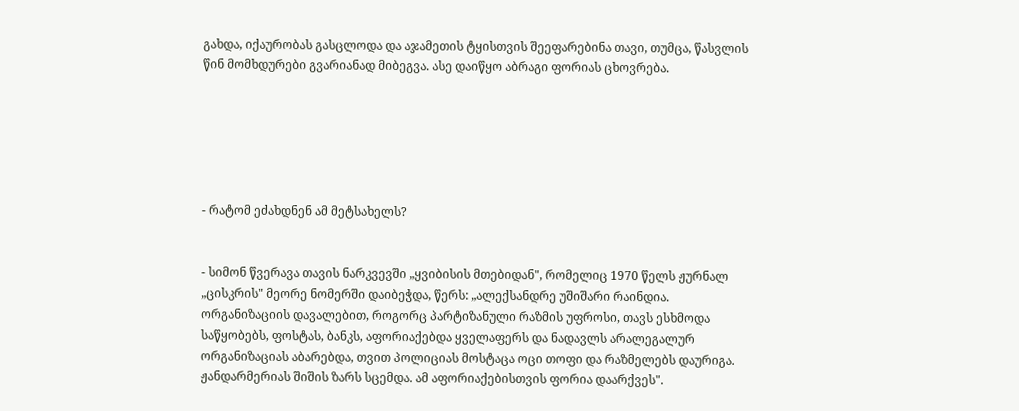გახდა, იქაურობას გასცლოდა და აჯამეთის ტყისთვის შეეფარებინა თავი, თუმცა, წასვლის წინ მომხდურები გვარიანად მიბეგვა. ასე დაიწყო აბრაგი ფორიას ცხოვრება.






- რატომ ეძახდნენ ამ მეტსახელს?


- სიმონ წვერავა თავის ნარკვევში „ყვიბისის მთებიდან", რომელიც 1970 წელს ჟურნალ „ცისკრის" მეორე ნომერში დაიბეჭდა, წერს: „ალექსანდრე უშიშარი რაინდია. ორგანიზაციის დავალებით, როგორც პარტიზანული რაზმის უფროსი, თავს ესხმოდა საწყობებს, ფოსტას, ბანკს, აფორიაქებდა ყველაფერს და ნადავლს არალეგალურ ორგანიზაციას აბარებდა, თვით პოლიციას მოსტაცა ოცი თოფი და რაზმელებს დაურიგა. ჟანდარმერიას შიშის ზარს სცემდა. ამ აფორიაქებისთვის ფორია დაარქვეს".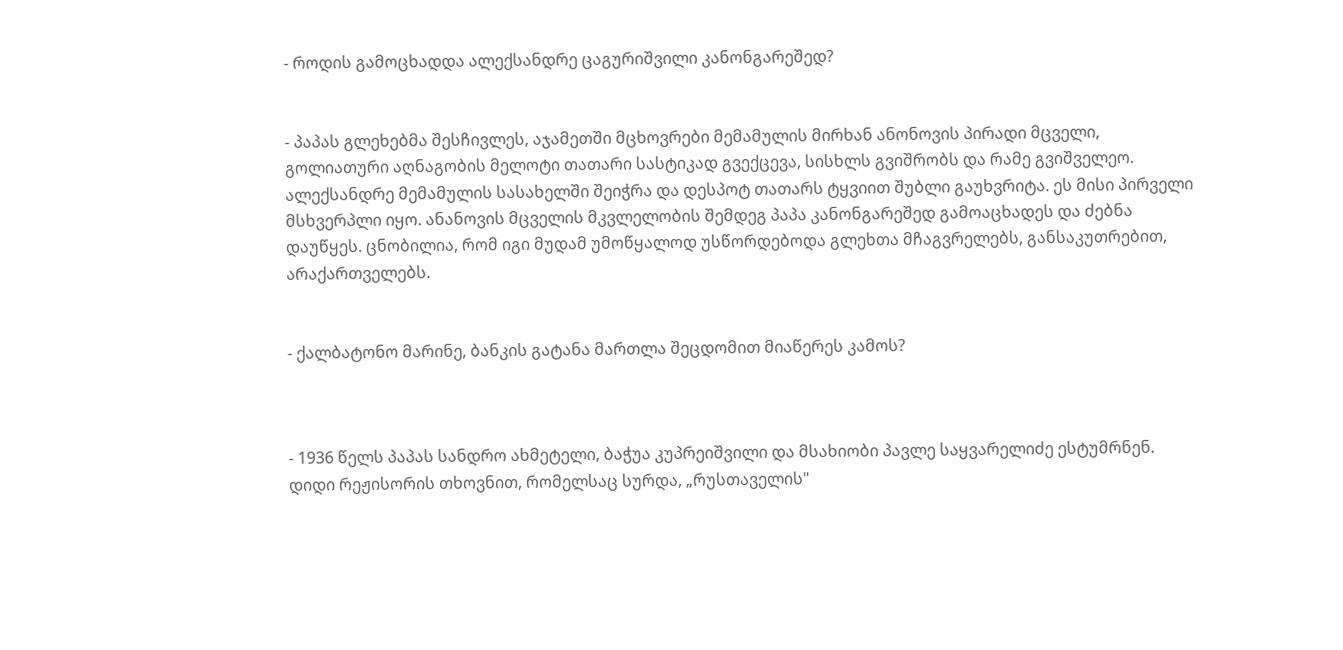- როდის გამოცხადდა ალექსანდრე ცაგურიშვილი კანონგარეშედ?


- პაპას გლეხებმა შესჩივლეს, აჯამეთში მცხოვრები მემამულის მირხან ანონოვის პირადი მცველი, გოლიათური აღნაგობის მელოტი თათარი სასტიკად გვექცევა, სისხლს გვიშრობს და რამე გვიშველეო. ალექსანდრე მემამულის სასახელში შეიჭრა და დესპოტ თათარს ტყვიით შუბლი გაუხვრიტა. ეს მისი პირველი მსხვერპლი იყო. ანანოვის მცველის მკვლელობის შემდეგ პაპა კანონგარეშედ გამოაცხადეს და ძებნა დაუწყეს. ცნობილია, რომ იგი მუდამ უმოწყალოდ უსწორდებოდა გლეხთა მჩაგვრელებს, განსაკუთრებით, არაქართველებს.


- ქალბატონო მარინე, ბანკის გატანა მართლა შეცდომით მიაწერეს კამოს?



- 1936 წელს პაპას სანდრო ახმეტელი, ბაჭუა კუპრეიშვილი და მსახიობი პავლე საყვარელიძე ესტუმრნენ. დიდი რეჟისორის თხოვნით, რომელსაც სურდა, „რუსთაველის"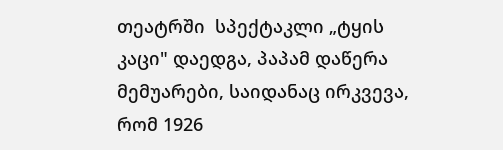თეატრში  სპექტაკლი „ტყის კაცი" დაედგა, პაპამ დაწერა მემუარები, საიდანაც ირკვევა, რომ 1926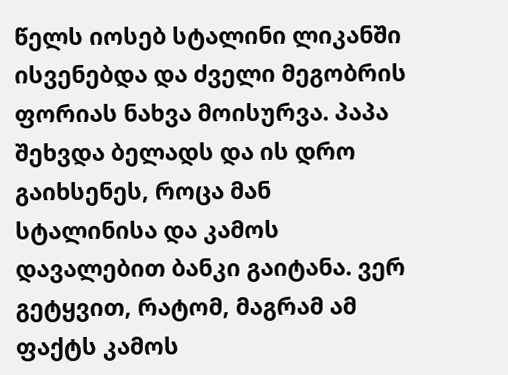წელს იოსებ სტალინი ლიკანში ისვენებდა და ძველი მეგობრის ფორიას ნახვა მოისურვა. პაპა შეხვდა ბელადს და ის დრო გაიხსენეს, როცა მან სტალინისა და კამოს დავალებით ბანკი გაიტანა. ვერ გეტყვით, რატომ, მაგრამ ამ ფაქტს კამოს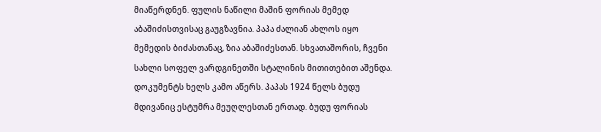მიაწერდნენ. ფულის ნაწილი მაშინ ფორიას მემედ აბაშიძისთვისაც გაუგზავნია. პაპა ძალიან ახლოს იყო მემედის ბიძასთანაც, ზია აბაშიძესთან. სხვათაშორის, ჩვენი სახლი სოფელ ვარდგინეთში სტალინის მითითებით აშენდა. დოკუმენტს ხელს კამო აწერს. პაპას 1924 წელს ბუდუ მდივანიც ესტუმრა მეუღლესთან ერთად. ბუდუ ფორიას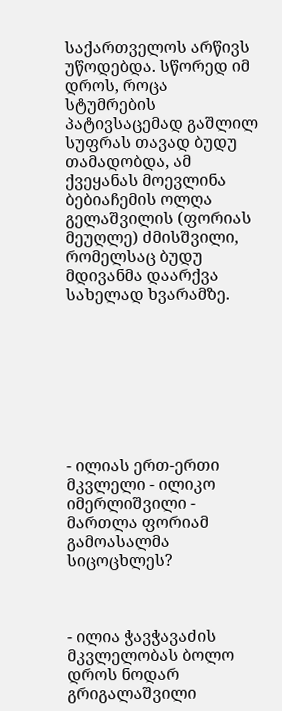საქართველოს არწივს უწოდებდა. სწორედ იმ დროს, როცა სტუმრების პატივსაცემად გაშლილ სუფრას თავად ბუდუ თამადობდა, ამ ქვეყანას მოევლინა ბებიაჩემის ოლღა გელაშვილის (ფორიას მეუღლე) ძმისშვილი, რომელსაც ბუდუ მდივანმა დაარქვა სახელად ხვარამზე.








- ილიას ერთ-ერთი მკვლელი - ილიკო იმერლიშვილი - მართლა ფორიამ გამოასალმა სიცოცხლეს?



- ილია ჭავჭავაძის მკვლელობას ბოლო დროს ნოდარ გრიგალაშვილი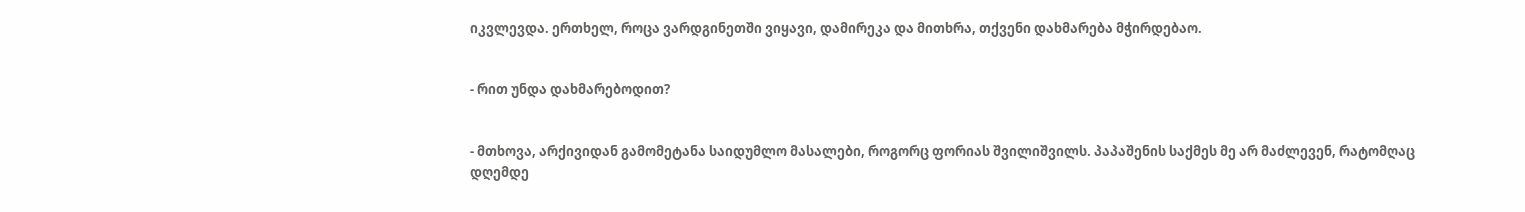იკვლევდა. ერთხელ, როცა ვარდგინეთში ვიყავი, დამირეკა და მითხრა, თქვენი დახმარება მჭირდებაო.


- რით უნდა დახმარებოდით?


- მთხოვა, არქივიდან გამომეტანა საიდუმლო მასალები, როგორც ფორიას შვილიშვილს. პაპაშენის საქმეს მე არ მაძლევენ, რატომღაც დღემდე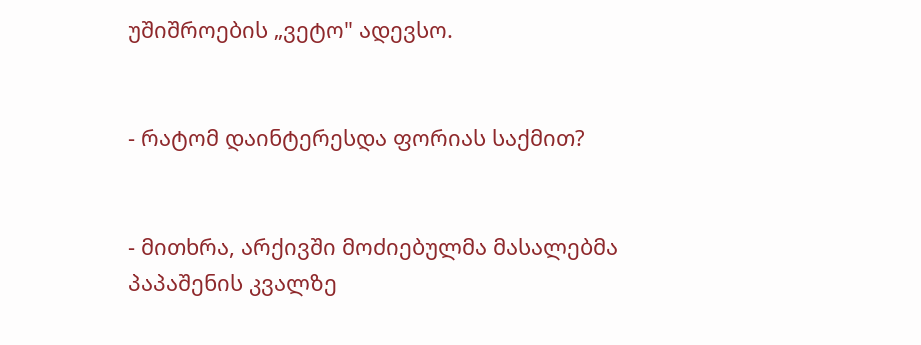უშიშროების „ვეტო" ადევსო.


- რატომ დაინტერესდა ფორიას საქმით?


- მითხრა, არქივში მოძიებულმა მასალებმა პაპაშენის კვალზე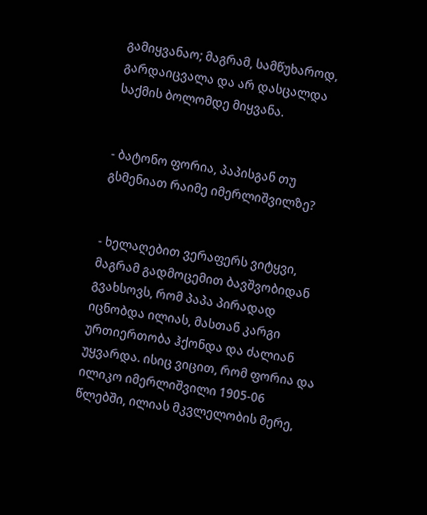გამიყვანაო; მაგრამ, სამწუხაროდ, გარდაიცვალა და არ დასცალდა საქმის ბოლომდე მიყვანა.


- ბატონო ფორია, პაპისგან თუ გსმენიათ რაიმე იმერლიშვილზე?


- ხელაღებით ვერაფერს ვიტყვი, მაგრამ გადმოცემით ბავშვობიდან გვახსოვს, რომ პაპა პირადად იცნობდა ილიას, მასთან კარგი ურთიერთობა ჰქონდა და ძალიან უყვარდა. ისიც ვიცით, რომ ფორია და ილიკო იმერლიშვილი 1905-06 წლებში, ილიას მკვლელობის მერე,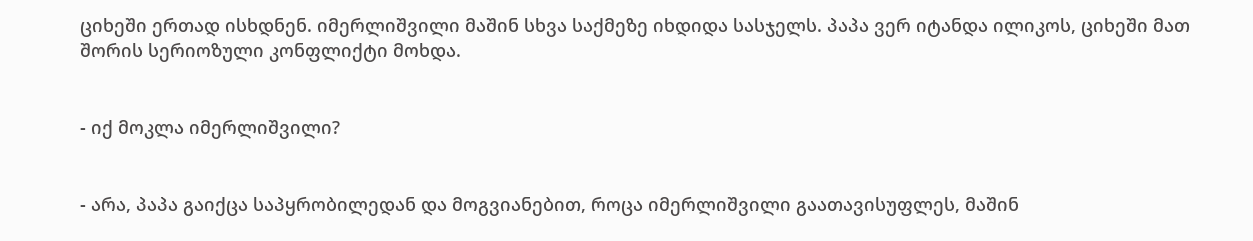ციხეში ერთად ისხდნენ. იმერლიშვილი მაშინ სხვა საქმეზე იხდიდა სასჯელს. პაპა ვერ იტანდა ილიკოს, ციხეში მათ შორის სერიოზული კონფლიქტი მოხდა.


- იქ მოკლა იმერლიშვილი?


- არა, პაპა გაიქცა საპყრობილედან და მოგვიანებით, როცა იმერლიშვილი გაათავისუფლეს, მაშინ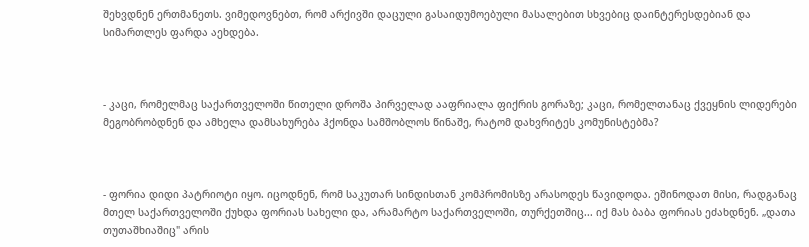შეხვდნენ ერთმანეთს. ვიმედოვნებთ, რომ არქივში დაცული გასაიდუმოებული მასალებით სხვებიც დაინტერესდებიან და სიმართლეს ფარდა აეხდება.



- კაცი, რომელმაც საქართველოში წითელი დროშა პირველად ააფრიალა ფიქრის გორაზე; კაცი, რომელთანაც ქვეყნის ლიდერები მეგობრობდნენ და ამხელა დამსახურება ჰქონდა სამშობლოს წინაშე, რატომ დახვრიტეს კომუნისტებმა?



- ფორია დიდი პატრიოტი იყო. იცოდნენ, რომ საკუთარ სინდისთან კომპრომისზე არასოდეს წავიდოდა. ეშინოდათ მისი, რადგანაც მთელ საქართველოში ქუხდა ფორიას სახელი და, არამარტო საქართველოში, თურქეთშიც... იქ მას ბაბა ფორიას ეძახდნენ. „დათა თუთაშხიაშიც" არის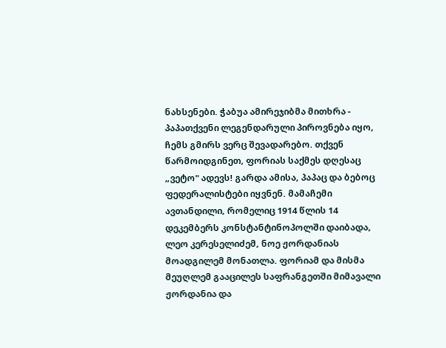ნახსენები. ჭაბუა ამირეჯიბმა მითხრა - პაპათქვენი ლეგენდარული პიროვნება იყო, ჩემს გმირს ვერც შევადარებო. თქვენ წარმოიდგინეთ, ფორიას საქმეს დღესაც „ვეტო" ადევს! გარდა ამისა, პაპაც და ბებოც ფედერალისტები იყვნენ. მამაჩემი ავთანდილი, რომელიც 1914 წლის 14 დეკემბერს კონსტანტინოპოლში დაიბადა, ლეო კერესელიძემ, ნოე ჟორდანიას მოადგილემ მონათლა. ფორიამ და მისმა მეუღლემ გააცილეს საფრანგეთში მიმავალი ჟორდანია და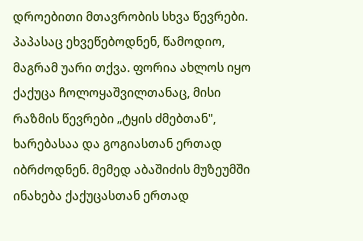დროებითი მთავრობის სხვა წევრები. პაპასაც ეხვეწებოდნენ, წამოდიო, მაგრამ უარი თქვა. ფორია ახლოს იყო ქაქუცა ჩოლოყაშვილთანაც, მისი რაზმის წევრები „ტყის ძმებთან", ხარებასაა და გოგიასთან ერთად იბრძოდნენ. მემედ აბაშიძის მუზეუმში ინახება ქაქუცასთან ერთად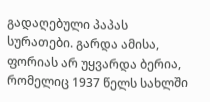გადაღებული პაპას სურათები. გარდა ამისა, ფორიას არ უყვარდა ბერია, რომელიც 1937 წელს სახლში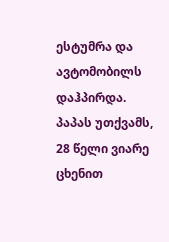ესტუმრა და ავტომობილს დაჰპირდა. პაპას უთქვამს, 28 წელი ვიარე ცხენით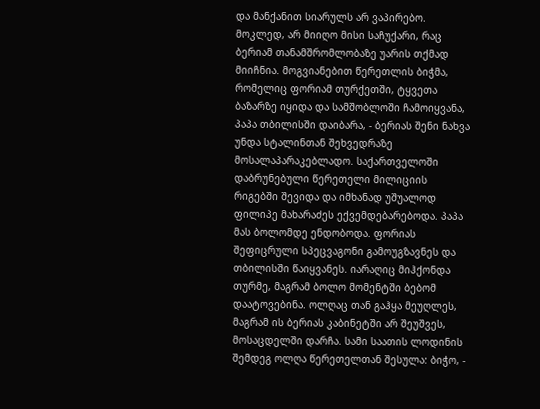და მანქანით სიარულს არ ვაპირებო. მოკლედ, არ მიიღო მისი საჩუქარი, რაც ბერიამ თანამშრომლობაზე უარის თქმად მიიჩნია. მოგვიანებით წერეთლის ბიჭმა, რომელიც ფორიამ თურქეთში, ტყვეთა ბაზარზე იყიდა და სამშობლოში ჩამოიყვანა, პაპა თბილისში დაიბარა, - ბერიას შენი ნახვა უნდა სტალინთან შეხვედრაზე მოსალაპარაკებლადო. საქართველოში დაბრუნებული წერეთელი მილიციის რიგებში შევიდა და იმხანად უშუალოდ ფილიპე მახარაძეს ექვემდებარებოდა. პაპა მას ბოლომდე ენდობოდა. ფორიას შეფიცრული სპეცვაგონი გამოუგზავნეს და თბილისში წაიყვანეს. იარაღიც მიჰქონდა თურმე, მაგრამ ბოლო მომენტში ბებომ დაატოვებინა. ოლღაც თან გაჰყა მეუღლეს, მაგრამ ის ბერიას კაბინეტში არ შეუშვეს, მოსაცდელში დარჩა. სამი საათის ლოდინის შემდეგ ოლღა წერეთელთან შესულა: ბიჭო, -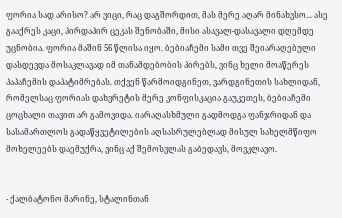ფორია სად არისო? არ ვიცი, რაც დაგშორდით, მას მერე აღარ მინახვსო... ასე გააქრეს კაცი, პირდაპირ ცეკას შენობაში, მისი ასავალ-დასავალი დღემდე უცნობია. ფორია მაშინ 56 წლისა იყო. ბებიაჩემი სამი თვე შეიარაღებული დასდევდა მოსაკლავად იმ თანამდებობის პირებს, ვინც ხელი მოაწერეს პაპაჩემის დაპატიმრებას. თქვენ წარმოიდგინეთ, ვარდგინეთის სახლიდან, რომელსაც ფორიას დახვრეტის მერე კონფისკაცია გაუკეთეს, ბებიაჩემი ცოცხალი თავით არ გამოვიდა. იარაღასხმული გადმოდგა ფანჯრიდან და სასამართლოს გადაწყვეტილების აღსასრულებლად მისულ სახელმწიფო მოხელეებს დაემუქრა, ვინც აქ შემოსვლას გაბედავს, მოვკლავო.


- ქალბატონო მარინე, სტალინთან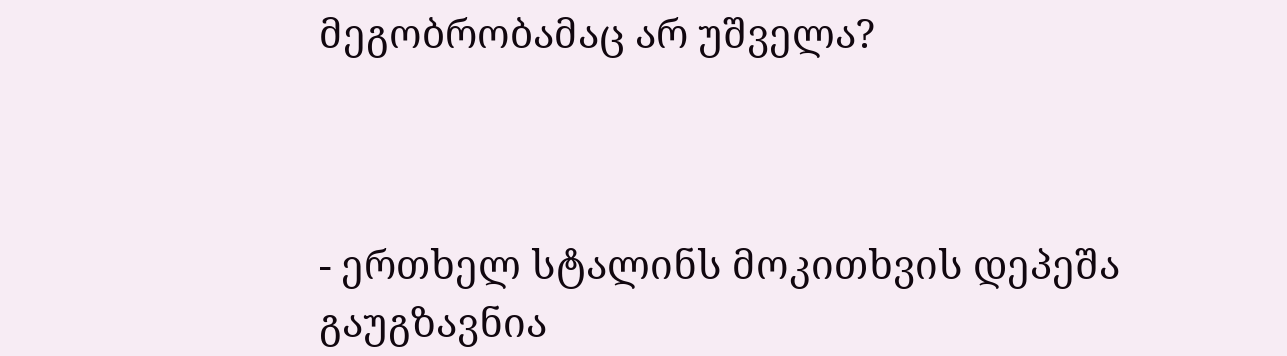მეგობრობამაც არ უშველა?



- ერთხელ სტალინს მოკითხვის დეპეშა გაუგზავნია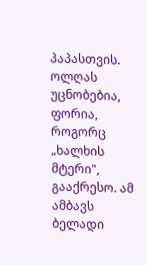პაპასთვის. ოლღას უცნობებია, ფორია, როგორც „ხალხის მტერი", გააქრესო. ამ ამბავს ბელადი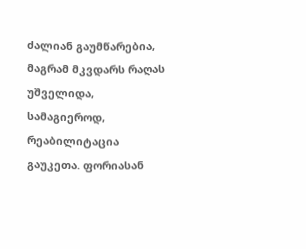ძალიან გაუმწარებია, მაგრამ მკვდარს რაღას უშველიდა, სამაგიეროდ, რეაბილიტაცია გაუკეთა. ფორიასან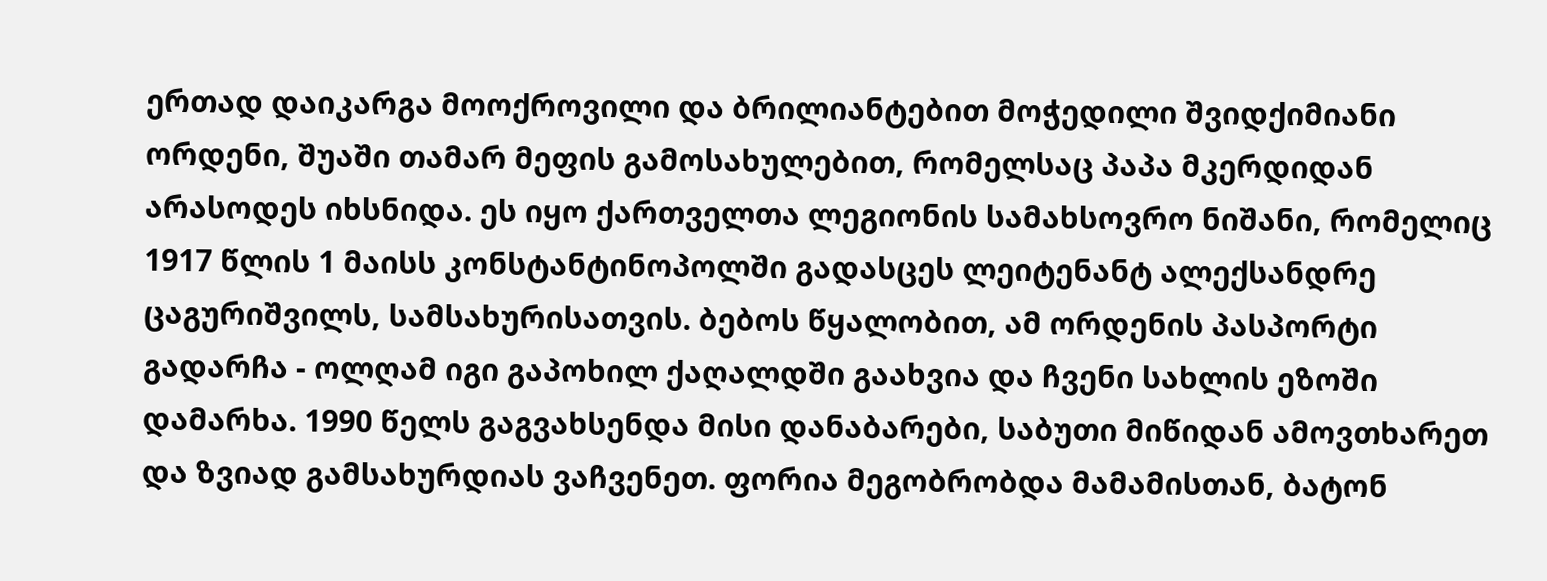ერთად დაიკარგა მოოქროვილი და ბრილიანტებით მოჭედილი შვიდქიმიანი ორდენი, შუაში თამარ მეფის გამოსახულებით, რომელსაც პაპა მკერდიდან არასოდეს იხსნიდა. ეს იყო ქართველთა ლეგიონის სამახსოვრო ნიშანი, რომელიც 1917 წლის 1 მაისს კონსტანტინოპოლში გადასცეს ლეიტენანტ ალექსანდრე ცაგურიშვილს, სამსახურისათვის. ბებოს წყალობით, ამ ორდენის პასპორტი გადარჩა - ოლღამ იგი გაპოხილ ქაღალდში გაახვია და ჩვენი სახლის ეზოში დამარხა. 1990 წელს გაგვახსენდა მისი დანაბარები, საბუთი მიწიდან ამოვთხარეთ და ზვიად გამსახურდიას ვაჩვენეთ. ფორია მეგობრობდა მამამისთან, ბატონ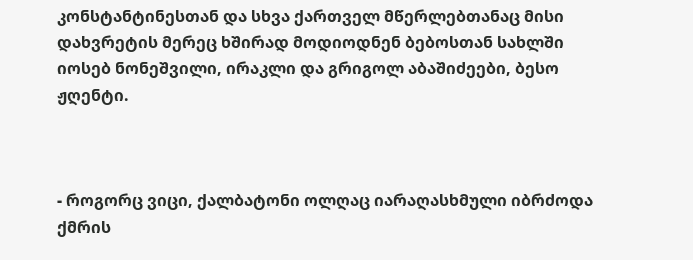კონსტანტინესთან და სხვა ქართველ მწერლებთანაც მისი დახვრეტის მერეც ხშირად მოდიოდნენ ბებოსთან სახლში იოსებ ნონეშვილი, ირაკლი და გრიგოლ აბაშიძეები, ბესო ჟღენტი.



- როგორც ვიცი, ქალბატონი ოლღაც იარაღასხმული იბრძოდა ქმრის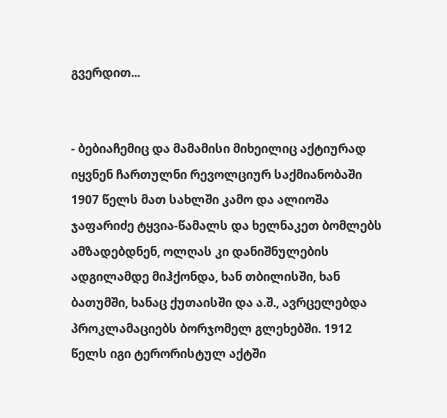გვერდით...


- ბებიაჩემიც და მამამისი მიხეილიც აქტიურად იყვნენ ჩართულნი რევოლციურ საქმიანობაში 1907 წელს მათ სახლში კამო და ალიოშა ჯაფარიძე ტყვია-წამალს და ხელნაკეთ ბომლებს ამზადებდნენ, ოლღას კი დანიშნულების ადგილამდე მიჰქონდა, ხან თბილისში, ხან ბათუმში, ხანაც ქუთაისში და ა.შ., ავრცელებდა პროკლამაციებს ბორჯომელ გლეხებში. 1912 წელს იგი ტერორისტულ აქტში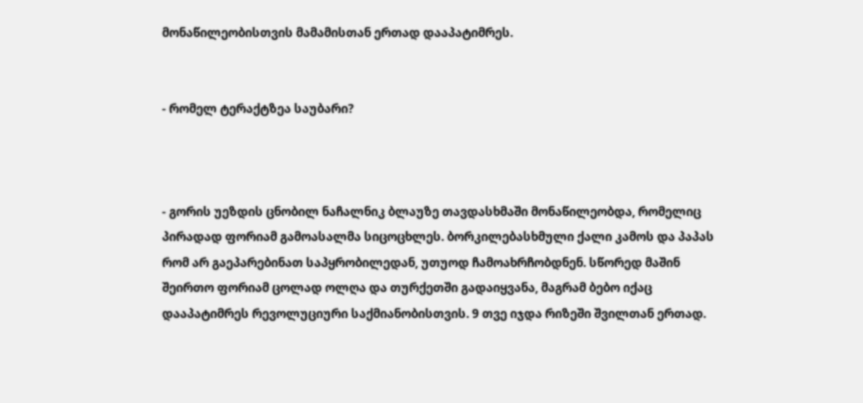მონაწილეობისთვის მამამისთან ერთად დააპატიმრეს.


- რომელ ტერაქტზეა საუბარი?



- გორის უეზდის ცნობილ ნაჩალნიკ ბლაუზე თავდასხმაში მონაწილეობდა, რომელიც პირადად ფორიამ გამოასალმა სიცოცხლეს. ბორკილებასხმული ქალი კამოს და პაპას რომ არ გაეპარებინათ საპყრობილედან, უთუოდ ჩამოახრჩობდნენ. სწორედ მაშინ შეირთო ფორიამ ცოლად ოლღა და თურქეთში გადაიყვანა, მაგრამ ბებო იქაც დააპატიმრეს რევოლუციური საქმიანობისთვის. 9 თვე იჯდა რიზეში შვილთან ერთად.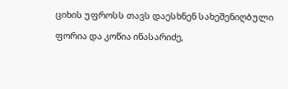ციხის უფროსს თავს დაესხნენ სახეშენიღბული ფორია და კოწია ინასარიძე,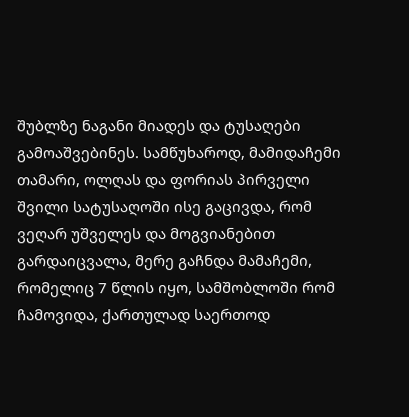შუბლზე ნაგანი მიადეს და ტუსაღები გამოაშვებინეს. სამწუხაროდ, მამიდაჩემი თამარი, ოლღას და ფორიას პირველი შვილი სატუსაღოში ისე გაცივდა, რომ ვეღარ უშველეს და მოგვიანებით გარდაიცვალა, მერე გაჩნდა მამაჩემი, რომელიც 7 წლის იყო, სამშობლოში რომ ჩამოვიდა, ქართულად საერთოდ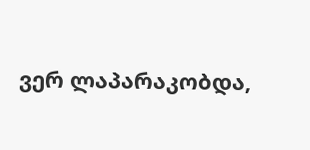ვერ ლაპარაკობდა,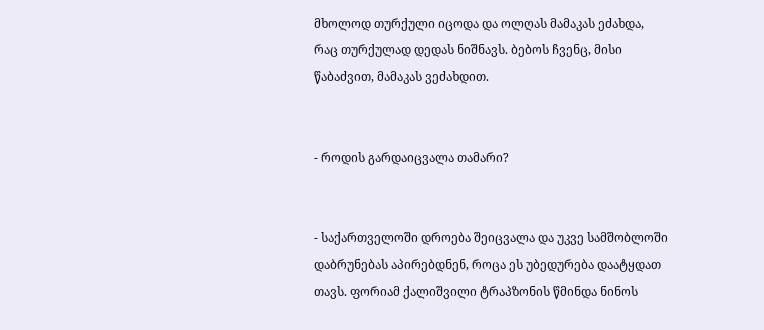მხოლოდ თურქული იცოდა და ოლღას მამაკას ეძახდა, რაც თურქულად დედას ნიშნავს. ბებოს ჩვენც, მისი წაბაძვით, მამაკას ვეძახდით.


- როდის გარდაიცვალა თამარი?


- საქართველოში დროება შეიცვალა და უკვე სამშობლოში დაბრუნებას აპირებდნენ, როცა ეს უბედურება დაატყდათ თავს. ფორიამ ქალიშვილი ტრაპზონის წმინდა ნინოს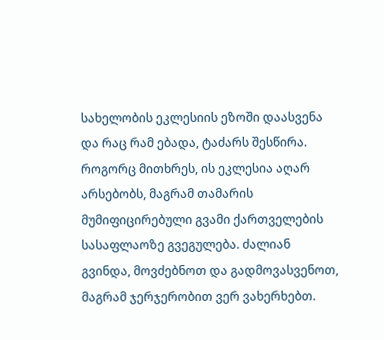სახელობის ეკლესიის ეზოში დაასვენა და რაც რამ ებადა, ტაძარს შესწირა. როგორც მითხრეს, ის ეკლესია აღარ არსებობს, მაგრამ თამარის მუმიფიცირებული გვამი ქართველების სასაფლაოზე გვეგულება. ძალიან გვინდა, მოვძებნოთ და გადმოვასვენოთ, მაგრამ ჯერჯერობით ვერ ვახერხებთ.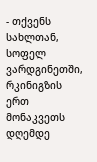- თქვენს სახლთან, სოფელ ვარდგინეთში, რკინიგზის ერთ მონაკვეთს დღემდე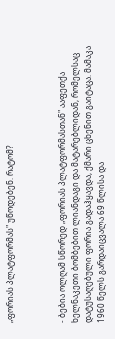„ფორიას პლატფორმას" უწოდებენ. რატომ?



- ბებია ოლღამ სწორედ „ფორიას პლატფორმასთან" ააფეთქა ხელნაკეთი ბომბებით ლიანდაგი და მატარებლიდან, რომელსაც დატუსაღებული ფორია გადაჰყავდა, ქმარი ცხენით გაიტაცა. მამაკა 1960 წელს გარდაიცვალა 69 წლისა და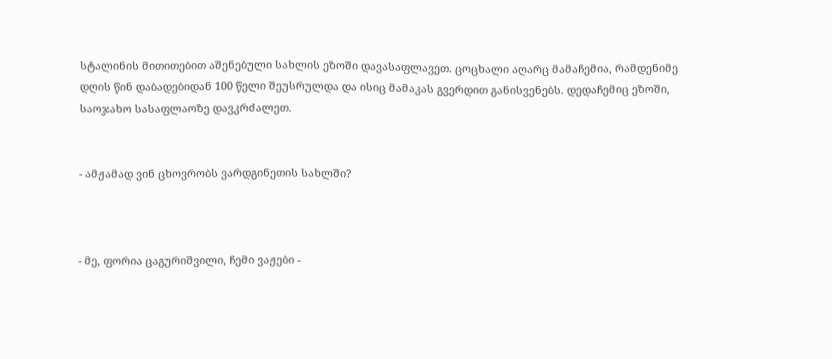სტალინის მითითებით აშენებული სახლის ეზოში დავასაფლავეთ. ცოცხალი აღარც მამაჩემია, რამდენიმე დღის წინ დაბადებიდან 100 წელი შეუსრულდა და ისიც მამაკას გვერდით განისვენებს. დედაჩემიც ეზოში, საოჯახო სასაფლაოზე დავკრძალეთ.


- ამჟამად ვინ ცხოვრობს ვარდგინეთის სახლში?



- მე, ფორია ცაგურიშვილი, ჩემი ვაჟები -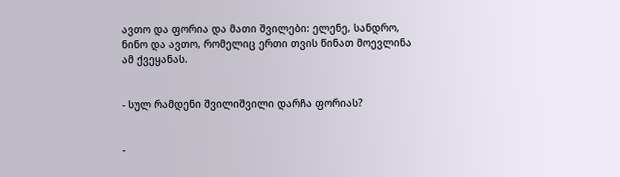ავთო და ფორია და მათი შვილები: ელენე, სანდრო, ნინო და ავთო, რომელიც ერთი თვის წინათ მოევლინა ამ ქვეყანას.


- სულ რამდენი შვილიშვილი დარჩა ფორიას?


-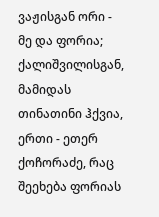ვაჟისგან ორი - მე და ფორია; ქალიშვილისგან, მამიდას თინათინი ჰქვია, ერთი - ეთერ ქოჩორაძე, რაც შეეხება ფორიას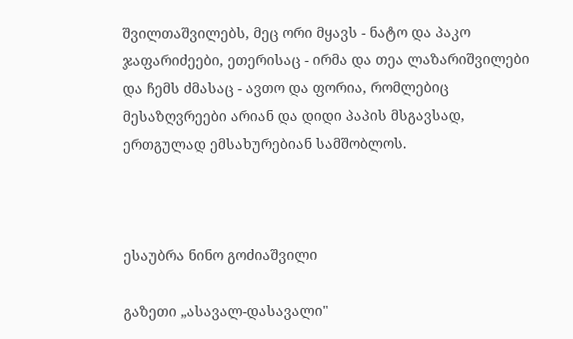შვილთაშვილებს, მეც ორი მყავს - ნატო და პაკო ჯაფარიძეები, ეთერისაც - ირმა და თეა ლაზარიშვილები და ჩემს ძმასაც - ავთო და ფორია, რომლებიც მესაზღვრეები არიან და დიდი პაპის მსგავსად, ერთგულად ემსახურებიან სამშობლოს.



ესაუბრა ნინო გოძიაშვილი

გაზეთი „ასავალ-დასავალი"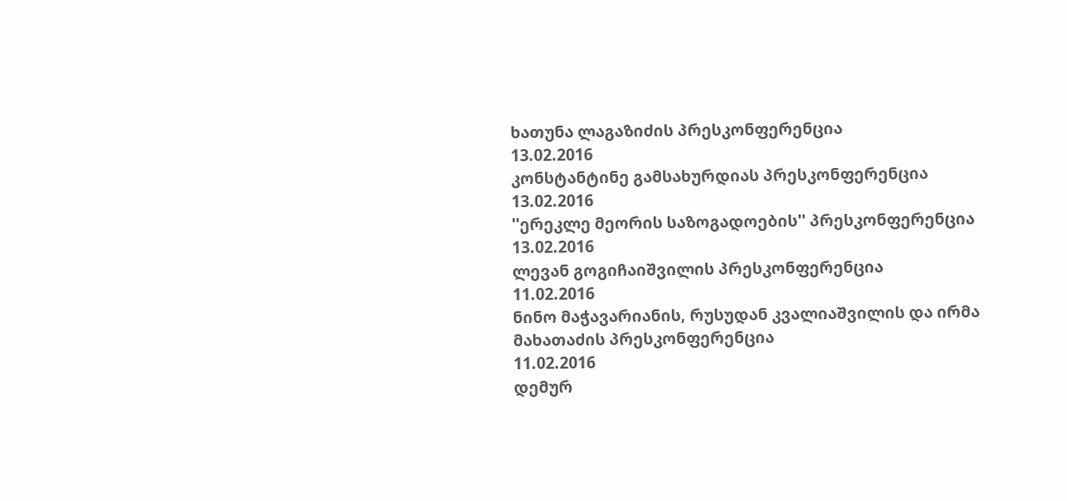ხათუნა ლაგაზიძის პრესკონფერენცია
13.02.2016
კონსტანტინე გამსახურდიას პრესკონფერენცია
13.02.2016
''ერეკლე მეორის საზოგადოების'' პრესკონფერენცია
13.02.2016
ლევან გოგიჩაიშვილის პრესკონფერენცია
11.02.2016
ნინო მაჭავარიანის, რუსუდან კვალიაშვილის და ირმა მახათაძის პრესკონფერენცია
11.02.2016
დემურ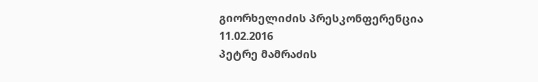გიორხელიძის პრესკონფერენცია
11.02.2016
პეტრე მამრაძის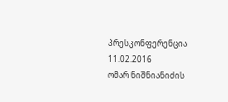პრესკონფერენცია
11.02.2016
ომარ ნიშნიანიძის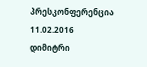პრესკონფერენცია
11.02.2016
დიმიტრი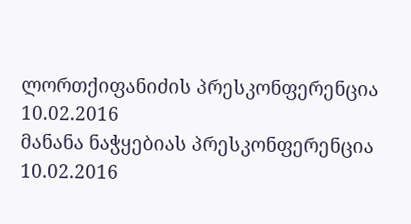ლორთქიფანიძის პრესკონფერენცია
10.02.2016
მანანა ნაჭყებიას პრესკონფერენცია
10.02.2016